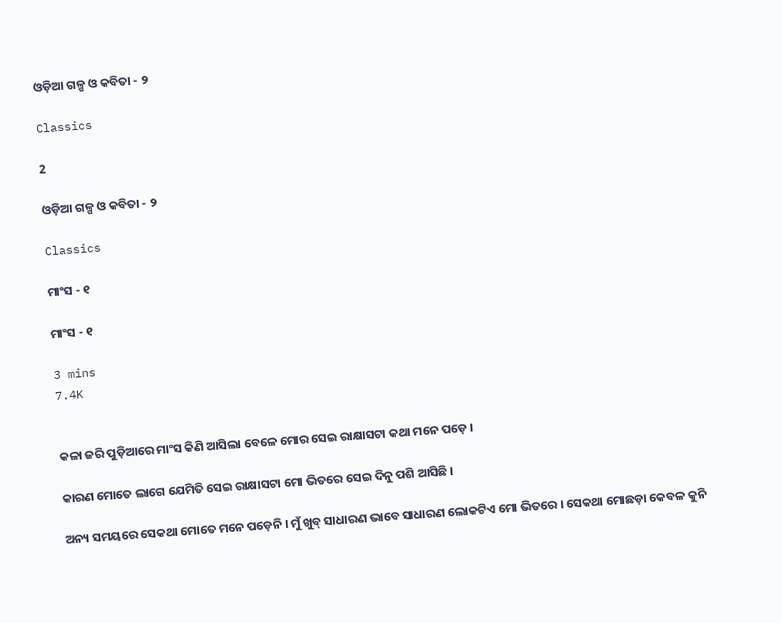ଓଡ଼ିଆ ଗଳ୍ପ ଓ କବିତା - ୨

Classics

2

ଓଡ଼ିଆ ଗଳ୍ପ ଓ କବିତା - ୨

Classics

ମାଂସ - ୧

ମାଂସ - ୧

3 mins
7.4K


କଳା ଜରି ପୁଡ଼ିଆରେ ମାଂସ କିଣି ଆସିଲା ବେଳେ ମୋର ସେଇ ରାକ୍ଷାସଟା କଥା ମନେ ପଡ଼େ ।

କାରଣ ମୋତେ ଲାଗେ ଯେମିତି ସେଇ ରାକ୍ଷାସଟା ମୋ ଭିତରେ ସେଇ ଦିନୁ ପଶି ଆସିଛି ।

ଅନ୍ୟ ସମୟରେ ସେକଥା ମୋତେ ମନେ ପଡ଼େନି । ମୁଁ ଖୁବ୍ ସାଧାରଣ ଭାବେ ସାଧାରଣ ଲୋକଟିଏ ମୋ ଭିତରେ । ସେକଥା ମୋଛଡ଼ା କେବଳ କୁନି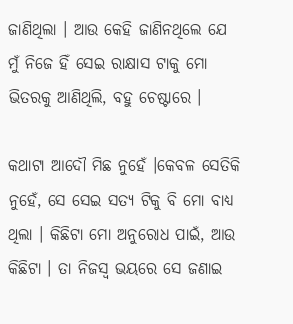ଜାଣିଥିଲା । ଆଉ କେହି ଜାଣିନଥିଲେ ଯେ ମୁଁ ନିଜେ ହିଁ ସେଇ ରାକ୍ଷାସ ଟାକୁ ମୋ ଭିତରକୁ ଆଣିଥିଲି, ବହୁ ଚେଷ୍ଟାରେ ।

କଥାଟା ଆଦୌ ମିଛ ନୁହେଁ ।କେବଳ ସେତିକି ନୁହେଁ, ସେ ସେଇ ସତ୍ୟ ଟିକୁ ବି ମୋ ବାଧ୍ୟ ଥିଲା । କିଛିଟା ମୋ ଅନୁରୋଧ ପାଇଁ, ଆଉ କିଛିଟା । ତା ନିଜସ୍ୱ ଭୟରେ ସେ ଜଣାଇ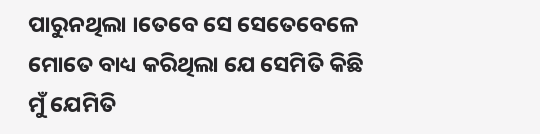ପାରୁନଥିଲା ।ତେବେ ସେ ସେତେବେଳେ ମୋତେ ବାଧ୍ୟ କରିଥିଲା ଯେ ସେମିତି କିଛି ମୁଁ ଯେମିତି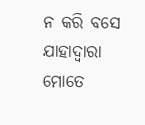ନ କରି ବସେ ଯାହାଦ୍ୱାରା ମୋତେ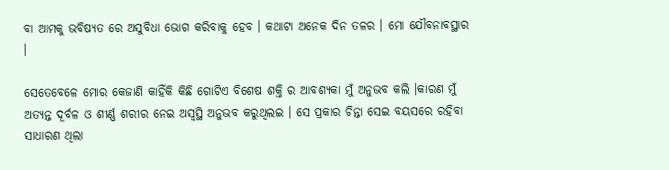ବା ଆମକୁ ଭବିଷ୍ୟତ ରେ ଅସୁବିଧା ଭୋଗ କରିବାକୁ ହେବ । କଥାଟା ଅନେକ ଦିନ ତଳର । ମୋ ଯୌବନାବସ୍ଥାର ।

ସେତେବେଳେ ମୋର କେଜାଣି କାହିଁକି କିଛି ଗୋଟିଏ ବିଶେଷ ଶକ୍ତି ର ଆବଶ୍ୟକା ମୁଁ ଅନୁଭବ କଲି ।କାରଣ ମୁଁ ଅତ୍ୟନ୍ତ ଦୂର୍ବଳ ଓ ଶୀର୍ଣ୍ଣ ଶରୀର ନେଇ ଅସ୍ୱସ୍ଥି ଅନୁଭବ କରୁଥିଲଇ । ସେ ପ୍ରକାର ଚିନ୍ତା ସେଇ ବୟସରେ ରହିବା ସାଧାରଣ ଥିଲା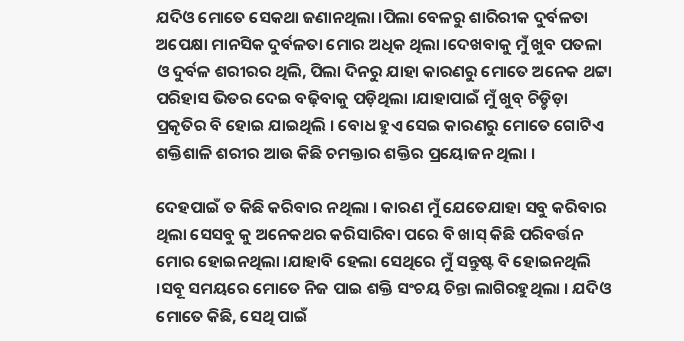ଯଦିଓ ମୋତେ ସେକଥା ଜଣାନଥିଲା ।ପିଲା ବେଳରୁ ଶାରିରୀକ ଦୁର୍ବଳତା ଅପେକ୍ଷା ମାନସିକ ଦୁର୍ବଳତା ମୋର ଅଧିକ ଥିଲା ।ଦେଖବାକୁ ମୁଁ ଖୁବ ପତଳା ଓ ଦୁର୍ବଳ ଶରୀରର ଥିଲି, ପିଲା ଦିନରୁ ଯାହା କାରଣରୁ ମୋତେ ଅନେକ ଥଟ୍ଟା ପରିହାସ ଭିତର ଦେଇ ବଢ଼ିବାକୁ ପଡ଼ିଥିଲା ।ଯାହାପାଇଁ ମୁଁ ଖୁବ୍ ଚିଡ଼୍ଚିଡ଼ା ପ୍ରକୃତିର ବି ହୋଇ ଯାଇଥିଲି । ବୋଧ ହୁଏ ସେଇ କାରଣରୁ ମୋତେ ଗୋଟିଏ ଶକ୍ତିଶାଳି ଶରୀର ଆଉ କିଛି ଚମକ୍ତାର ଶକ୍ତିର ପ୍ରୟୋଜନ ଥିଲା ।

ଦେହପାଇଁ ତ କିଛି କରିବାର ନଥିଲା । କାରଣ ମୁଁ ଯେତେଯାହା ସବୁ କରିବାର ଥିଲା ସେସବୁ କୁ ଅନେକଥର କରିସାରିବା ପରେ ବି ଖାସ୍ କିଛି ପରିବର୍ତ୍ତନ ମୋର ହୋଇନଥିଲା ।ଯାହାବି ହେଲା ସେଥିରେ ମୁଁ ସନ୍ତୁଷ୍ଟ ବି ହୋଇନଥିଲି ।ସବୂ ସମୟରେ ମୋତେ ନିଜ ପାଇ ଶକ୍ତି ସଂଚୟ ଚିନ୍ତା ଲାଗିରହୁଥିଲା । ଯଦିଓ ମୋତେ କିଛି, ସେଥି ପାଇଁ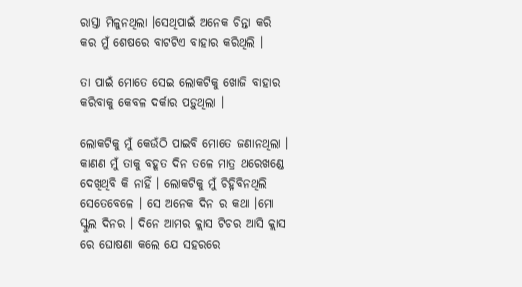ରାସ୍ତା ମିଳୁନଥିଲା ।ସେଥିପାଇଁ ଅନେକ ଚିନ୍ତା କରି କର ମୁଁ ଶେଷରେ ବାଟଟିଏ ବାହାର କରିଥିଲି ।

ତା ପାଇଁ ମୋତେ ସେଇ ଲୋକଟିକୁ ଖୋଜି ବାହାର କରିବାକୁ କେବଳ ଦର୍କାର ପଡ଼ୁଥିଲା ।

ଲୋକଟିକୁ ମୁଁ କେଉଁଠି ପାଇବି ମୋତେ ଜଣାନଥିଲା । କାଣଣ ମୁଁ ତାକୁ ବହୂତ ଦିନ ତଳେ ମାତ୍ର ଥରେଖଣ୍ଡେ ଦେଖିଥିବି କି ନାହିଁ । ଲୋକଟିକୁ ମୁଁ ଚିହ୍ନିବିନଥିଲି ସେତେବେଳେ । ସେ ଅନେକ ଦିନ ର କଥା ।ମୋ ସ୍କୁଲ ଦିନର । ଦିନେ ଆମର କ୍ଲାସ ଟିଚର ଆସି କ୍ଲାସ ରେ ଘୋଷଣା କଲେ ଯେ ସହରରେ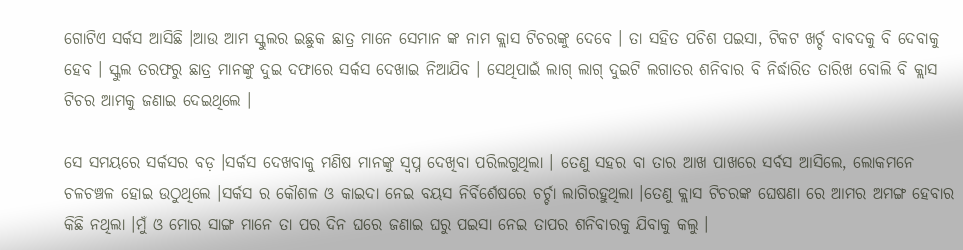ଗୋଟିଏ ସର୍କସ ଆସିଛି ।ଆଉ ଆମ ସ୍କୁଲର ଇଛୁକ ଛାତ୍ର ମାନେ ସେମାନ ଙ୍କ ନାମ କ୍ଲାସ ଟିଚରଙ୍କୁ ଦେବେ । ତା ସହିତ ପଚିଶ ପଇସା, ଟିକଟ ଖର୍ଚ୍ଚ ବାବଦକୁ ବି ଦେବାକୁ ହେବ । ସ୍କୁଲ ତରଫରୁ ଛାତ୍ର ମାନଙ୍କୁ ଦୁଇ ଦଫାରେ ସର୍କସ ଦେଖାଇ ନିଆଯିବ । ସେଥିପାଇଁ ଲାଗ୍ ଲାଗ୍ ଦୁଇଟି ଲଗାତର ଶନିବାର ବି ନିର୍ଦ୍ଧାରିତ ତାରିଖ ବୋଲି ବି କ୍ଲାସ ଟିଚର ଆମକୁ ଜଣାଇ ଦେଇଥିଲେ ।

ସେ ସମୟରେ ସର୍କସର ବଡ଼ ।ସର୍କସ ଦେଖବାକୁ ମଣିଷ ମାନଙ୍କୁ ସ୍ୱପ୍ନ ଦେଖିବା ପରିଲଗୁଥିଲା । ତେଣୁ ସହର ବା ତାର ଆଖ ପାଖରେ ସର୍ବସ ଆସିଲେ, ଲୋକମନେ ଚଳଚଞ୍ଚଳ ହୋଇ ଉଠୁଥିଲେ ।ସର୍କସ ର କୌଶଳ ଓ କାଇଦା ନେଇ ବୟସ ନିର୍ବିର୍ଶେଷରେ ଚର୍ଚ୍ଚା ଲାଗିରହୁଥିଲା ।ତେଣୁ କ୍ଲାସ ଟିଚରଙ୍କ ଘେଷଣା ରେ ଆମର ଅମଙ୍ଗ ହେବାର କିଛି ନଥିଲା ।ମୁଁ ଓ ମୋର ସାଙ୍ଗ ମାନେ ତା ପର ଦିନ ଘରେ ଜଣାଇ ଘରୁ ପଇସା ନେଇ ତାପର ଶନିବାରକୁ ଯିବାକୁ କଲୁ ।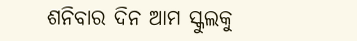ଶନିବାର ଦିନ ଆମ ସ୍କୁଲକୁ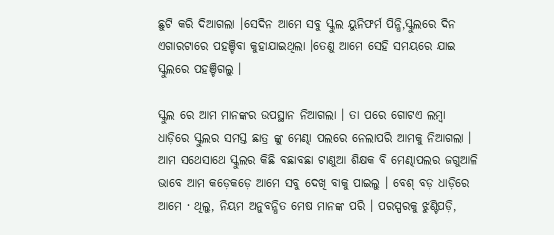ଛୁଟି କରି ଦିଆଗଲା ।ସେଦିନ ଆମେ ସବୁ ସ୍କୁଲ ୟୁନିଫର୍ମ ପିନ୍ଧି,ସ୍କୁଲରେ ଦିନ ଏଗାରଟାରେ ପହଞ୍ଚିବା କୁହାଯାଇଥିଲା ।ତେଣୁ ଆମେ ସେହି ସମୟରେ ଯାଇ ସ୍କୁଲରେ ପହଞ୍ଚିଗଲୁ ।

ସ୍କୁଲ ରେ ଆମ ମାନଙ୍କର ଉପସ୍ଥାନ ନିଆଗଲା । ତା ପରେ ଗୋଟଏ ଲମ୍ବା ଧାଡ଼ିରେ ସ୍କୁଲର ସମସ୍ତ ଛାତ୍ର ଙ୍କୁ ମେଣ୍ଢା ପଲରେ ନେଲାପରି ଆମକୁ ନିଆଗଲା । ଆମ ସଥେସାଥେ ସ୍କୁଲର କିଛି ବଛାବଛା ଟାଣୁଆ ଶିକ୍ଷକ ବି ମେଣ୍ଢାପଲର ଜଗୁଆଳି ଭାବେ ଆମ କଡ଼େକଡ଼େ ଆମେ ସବୁ ଦେଖି ବାକୁ ପାଇଲୁ । ବେଶ୍ ବଡ଼ ଧାଡ଼ିରେ ଆମେ · ଥିଲୁ, ନିୟମ ଅନୁବନ୍ଧିତ ମେଷ ମାନଙ୍କ ପରି । ପରସ୍ପରକୁ ଝୁଣ୍ଟିପଡ଼ି,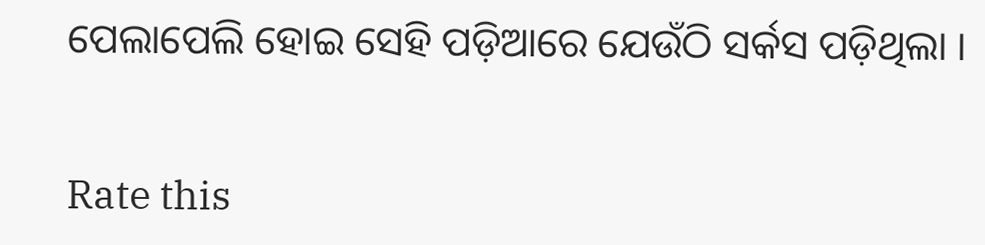ପେଲାପେଲି ହୋଇ ସେହି ପଡ଼ିଆରେ ଯେଉଁଠି ସର୍କସ ପଡ଼ିଥିଲା ।


Rate this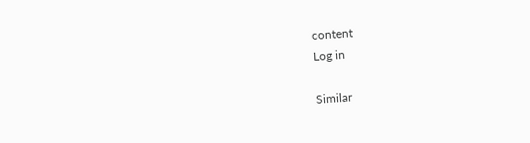content
Log in

Similar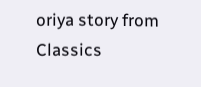oriya story from Classics